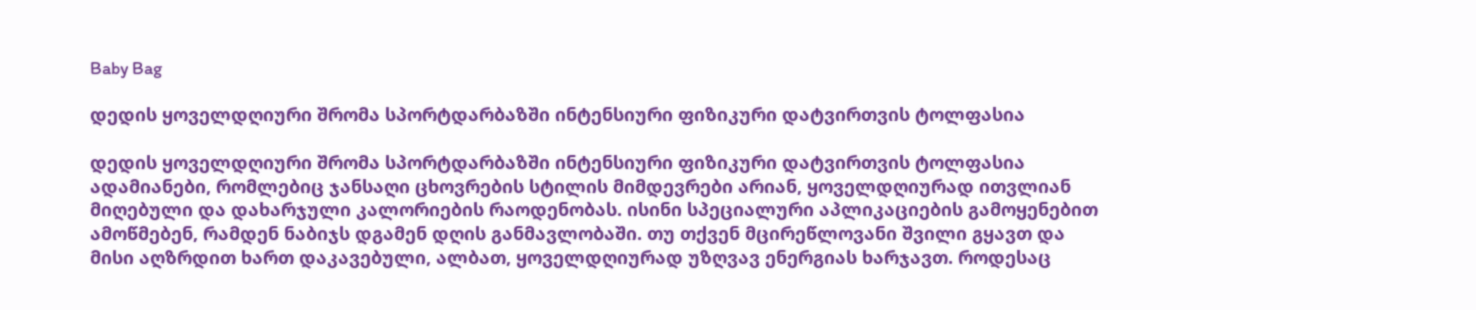Baby Bag

დედის ყოველდღიური შრომა სპორტდარბაზში ინტენსიური ფიზიკური დატვირთვის ტოლფასია

დედის ყოველდღიური შრომა სპორტდარბაზში ინტენსიური ფიზიკური დატვირთვის ტოლფასია
ადამიანები, რომლებიც ჯანსაღი ცხოვრების სტილის მიმდევრები არიან, ყოველდღიურად ითვლიან მიღებული და დახარჯული კალორიების რაოდენობას. ისინი სპეციალური აპლიკაციების გამოყენებით ამოწმებენ, რამდენ ნაბიჯს დგამენ დღის განმავლობაში. თუ თქვენ მცირეწლოვანი შვილი გყავთ და მისი აღზრდით ხართ დაკავებული, ალბათ, ყოველდღიურად უზღვავ ენერგიას ხარჯავთ. როდესაც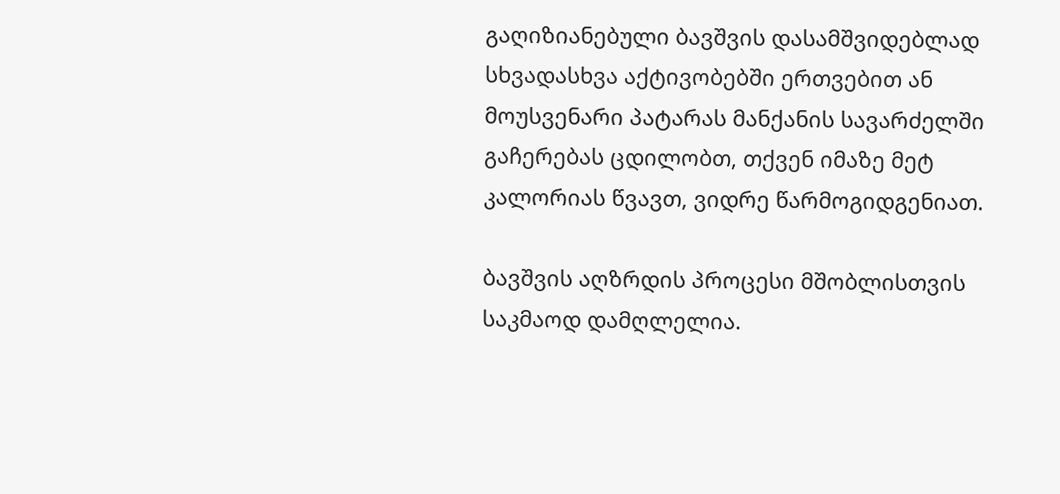გაღიზიანებული ბავშვის დასამშვიდებლად სხვადასხვა აქტივობებში ერთვებით ან მოუსვენარი პატარას მანქანის სავარძელში გაჩერებას ცდილობთ, თქვენ იმაზე მეტ კალორიას წვავთ, ვიდრე წარმოგიდგენიათ.

ბავშვის აღზრდის პროცესი მშობლისთვის საკმაოდ დამღლელია.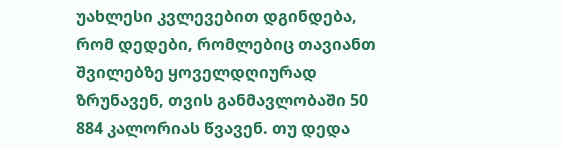უახლესი კვლევებით დგინდება, რომ დედები, რომლებიც თავიანთ შვილებზე ყოველდღიურად ზრუნავენ, თვის განმავლობაში 50 884 კალორიას წვავენ. თუ დედა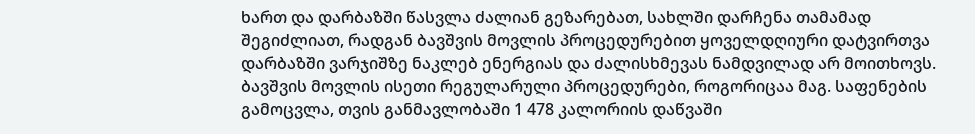ხართ და დარბაზში წასვლა ძალიან გეზარებათ, სახლში დარჩენა თამამად შეგიძლიათ, რადგან ბავშვის მოვლის პროცედურებით ყოველდღიური დატვირთვა დარბაზში ვარჯიშზე ნაკლებ ენერგიას და ძალისხმევას ნამდვილად არ მოითხოვს.
ბავშვის მოვლის ისეთი რეგულარული პროცედურები, როგორიცაა მაგ. საფენების გამოცვლა, თვის განმავლობაში 1 478 კალორიის დაწვაში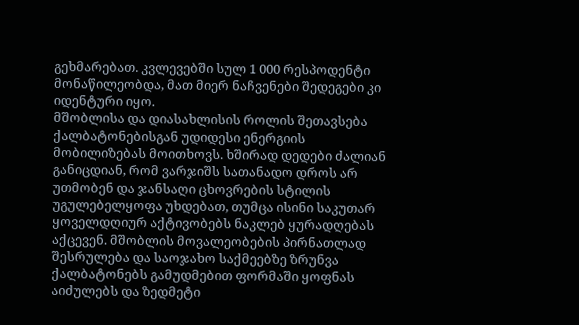გეხმარებათ. კვლევებში სულ 1 000 რესპოდენტი მონაწილეობდა, მათ მიერ ნაჩვენები შედეგები კი იდენტური იყო.
მშობლისა და დიასახლისის როლის შეთავსება ქალბატონებისგან უდიდესი ენერგიის მობილიზებას მოითხოვს. ხშირად დედები ძალიან განიცდიან, რომ ვარჯიშს სათანადო დროს არ უთმობენ და ჯანსაღი ცხოვრების სტილის უგულებელყოფა უხდებათ, თუმცა ისინი საკუთარ ყოველდღიურ აქტივობებს ნაკლებ ყურადღებას აქცევენ. მშობლის მოვალეობების პირნათლად შესრულება და საოჯახო საქმეებზე ზრუნვა ქალბატონებს გამუდმებით ფორმაში ყოფნას აიძულებს და ზედმეტი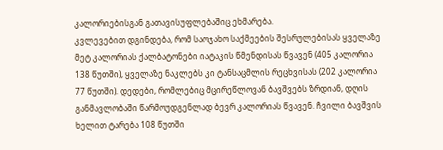კალორიებისგან გათავისუფლებაშიც ეხმარება.
კვლევებით დგინდება, რომ საოჯახო საქმეების შესრულებისას ყველაზე მეტ კალორიას ქალბატონები იატაკის წმენდისას წვავენ (405 კალორია 138 წუთში), ყველაზე ნაკლებს კი ტანსაცმლის რეცხვისას (202 კალორია 77 წუთში). დედები, რომლებიც მცირეწლოვან ბავშვებს ზრდიან, დღის განმავლობაში წარმოუდგენლად ბევრ კალორიას წვავენ. ჩვილი ბავშვის ხელით ტარება 108 წუთში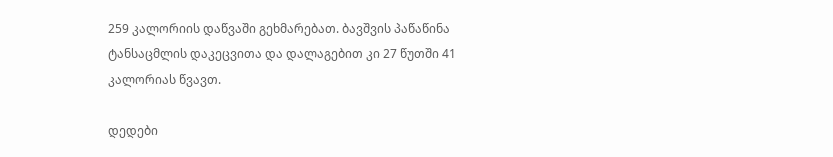259 კალორიის დაწვაში გეხმარებათ. ბავშვის პაწაწინა ტანსაცმლის დაკეცვითა და დალაგებით კი 27 წუთში 41 კალორიას წვავთ.

დედები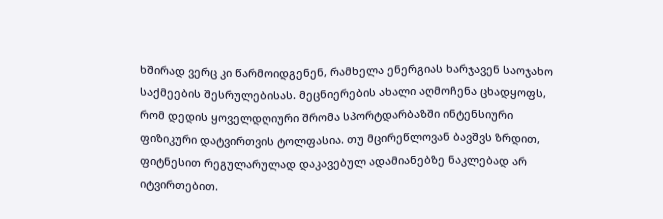ხშირად ვერც კი წარმოიდგენენ, რამხელა ენერგიას ხარჯავენ საოჯახო საქმეების შესრულებისას. მეცნიერების ახალი აღმოჩენა ცხადყოფს, რომ დედის ყოველდღიური შრომა სპორტდარბაზში ინტენსიური ფიზიკური დატვირთვის ტოლფასია. თუ მცირეწლოვან ბავშვს ზრდით, ფიტნესით რეგულარულად დაკავებულ ადამიანებზე ნაკლებად არ იტვირთებით.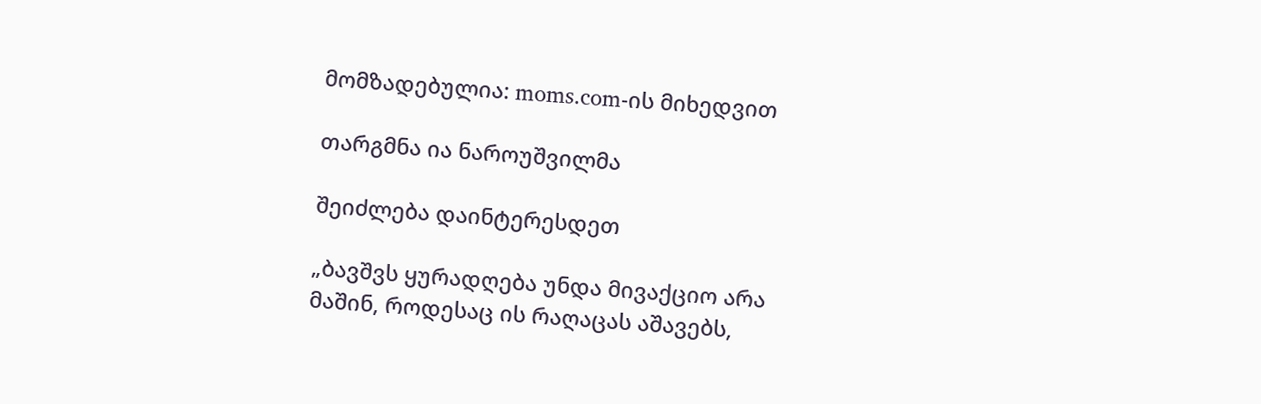მომზადებულია: moms.com-ის მიხედვით

თარგმნა ია ნაროუშვილმა

შეიძლება დაინტერესდეთ

„ბავშვს ყურადღება უნდა მივაქციო არა მაშინ, როდესაც ის რაღაცას აშავებს,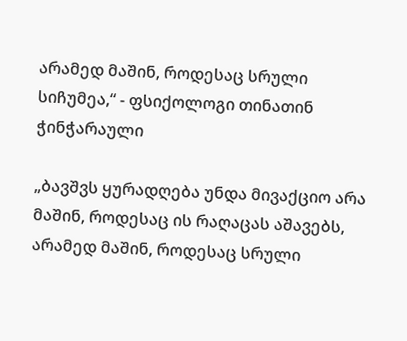არამედ მაშინ, როდესაც სრული სიჩუმეა,“ - ფსიქოლოგი თინათინ ჭინჭარაული

„ბავშვს ყურადღება უნდა მივაქციო არა მაშინ, როდესაც ის რაღაცას აშავებს, არამედ მაშინ, როდესაც სრული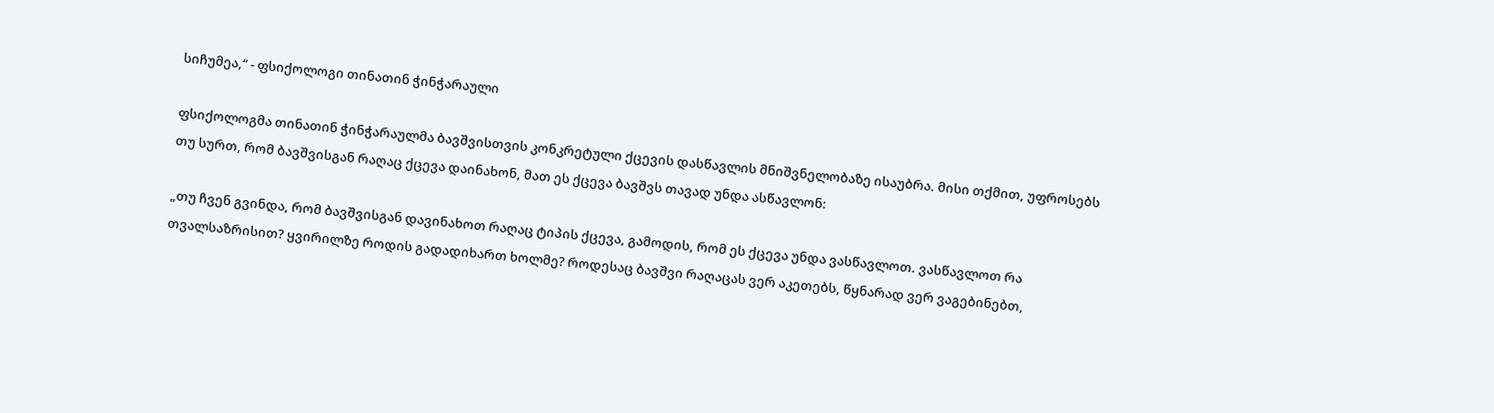სიჩუმეა,“ - ფსიქოლოგი თინათინ ჭინჭარაული

ფსიქოლოგმა თინათინ ჭინჭარაულმა ბავშვისთვის კონკრეტული ქცევის დასწავლის მნიშვნელობაზე ისაუბრა. მისი თქმით, უფროსებს თუ სურთ, რომ ბავშვისგან რაღაც ქცევა დაინახონ, მათ ეს ქცევა ბავშვს თავად უნდა ასწავლონ:

„თუ ჩვენ გვინდა, რომ ბავშვისგან დავინახოთ რაღაც ტიპის ქცევა, გამოდის, რომ ეს ქცევა უნდა ვასწავლოთ. ვასწავლოთ რა თვალსაზრისით? ყვირილზე როდის გადადიხართ ხოლმე? როდესაც ბავშვი რაღაცას ვერ აკეთებს, წყნარად ვერ ვაგებინებთ,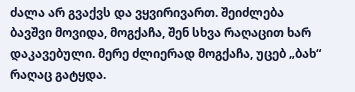ძალა არ გვაქვს და ვყვირივართ. შეიძლება ბავშვი მოვიდა, მოგქაჩა, შენ სხვა რაღაცით ხარ დაკავებული. მერე ძლიერად მოგქაჩა, უცებ „ბახ“ რაღაც გატყდა.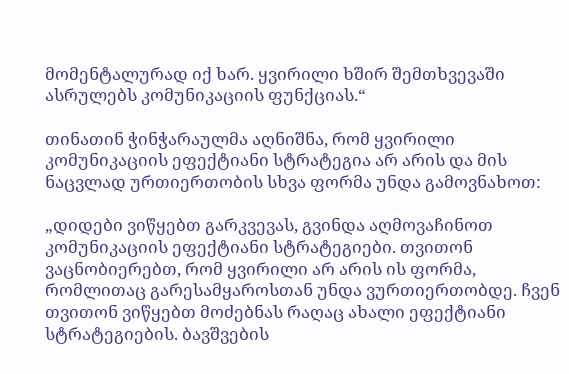მომენტალურად იქ ხარ. ყვირილი ხშირ შემთხვევაში ასრულებს კომუნიკაციის ფუნქციას.“

თინათინ ჭინჭარაულმა აღნიშნა, რომ ყვირილი კომუნიკაციის ეფექტიანი სტრატეგია არ არის და მის ნაცვლად ურთიერთობის სხვა ფორმა უნდა გამოვნახოთ:

„დიდები ვიწყებთ გარკვევას, გვინდა აღმოვაჩინოთ კომუნიკაციის ეფექტიანი სტრატეგიები. თვითონ ვაცნობიერებთ, რომ ყვირილი არ არის ის ფორმა, რომლითაც გარესამყაროსთან უნდა ვურთიერთობდე. ჩვენ თვითონ ვიწყებთ მოძებნას რაღაც ახალი ეფექტიანი სტრატეგიების. ბავშვების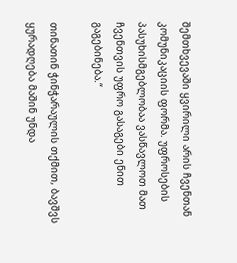შემთხვევაში ყვირილი არის ჩვენთან კომუნიკაციის ფორმა. უფროსების პასუხისმგებლობაა ვასწავლოთ მათ ჩვენთვის უფრო გასაგები ენით გაგებინება.“

თინათინ ჭინჭარაულის თქმით, ბავშვს ყურადღება მაშინ უნდა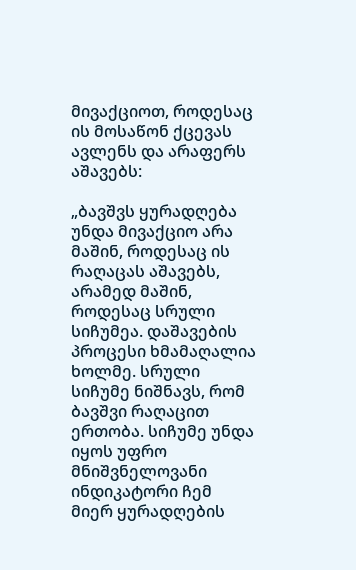მივაქციოთ, როდესაც ის მოსაწონ ქცევას ავლენს და არაფერს აშავებს:

„ბავშვს ყურადღება უნდა მივაქციო არა მაშინ, როდესაც ის რაღაცას აშავებს, არამედ მაშინ, როდესაც სრული სიჩუმეა. დაშავების პროცესი ხმამაღალია ხოლმე. სრული სიჩუმე ნიშნავს, რომ ბავშვი რაღაცით ერთობა. სიჩუმე უნდა იყოს უფრო მნიშვნელოვანი ინდიკატორი ჩემ მიერ ყურადღების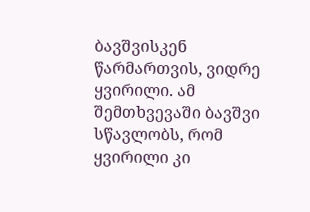ბავშვისკენ წარმართვის, ვიდრე ყვირილი. ამ შემთხვევაში ბავშვი სწავლობს, რომ ყვირილი კი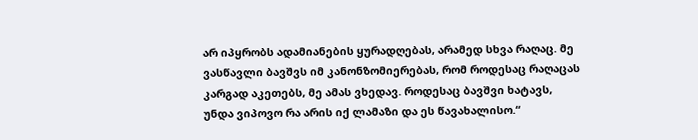არ იპყრობს ადამიანების ყურადღებას, არამედ სხვა რაღაც. მე ვასწავლი ბავშვს იმ კანონზომიერებას, რომ როდესაც რაღაცას კარგად აკეთებს, მე ამას ვხედავ. როდესაც ბავშვი ხატავს, უნდა ვიპოვო რა არის იქ ლამაზი და ეს წავახალისო.“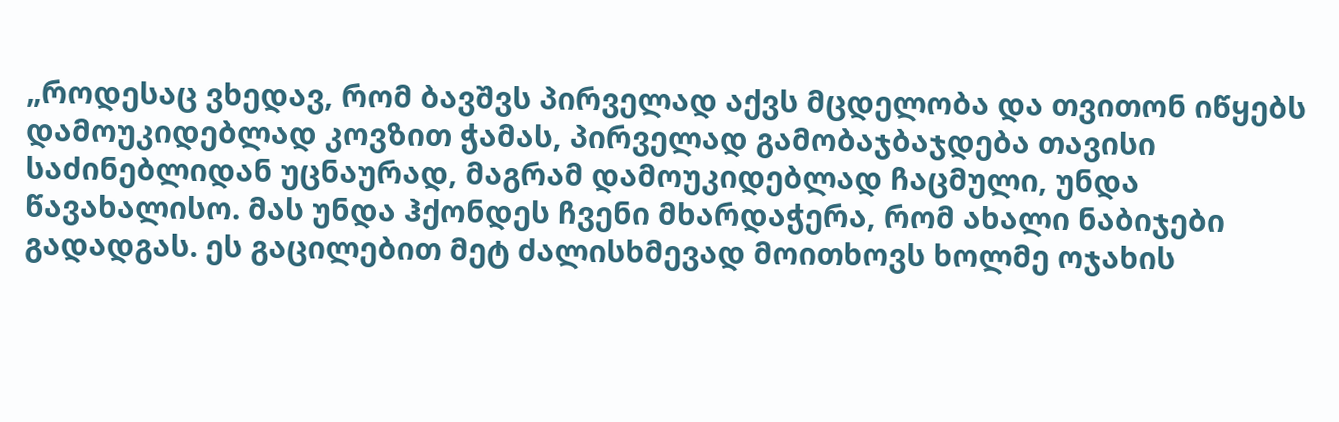„როდესაც ვხედავ, რომ ბავშვს პირველად აქვს მცდელობა და თვითონ იწყებს დამოუკიდებლად კოვზით ჭამას, პირველად გამობაჯბაჯდება თავისი საძინებლიდან უცნაურად, მაგრამ დამოუკიდებლად ჩაცმული, უნდა წავახალისო. მას უნდა ჰქონდეს ჩვენი მხარდაჭერა, რომ ახალი ნაბიჯები გადადგას. ეს გაცილებით მეტ ძალისხმევად მოითხოვს ხოლმე ოჯახის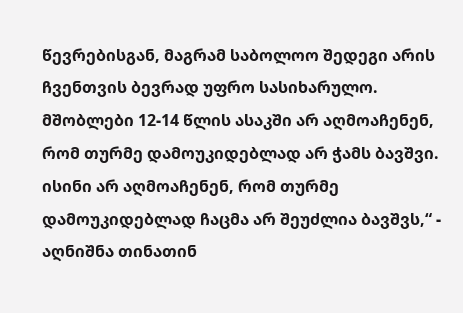წევრებისგან, მაგრამ საბოლოო შედეგი არის ჩვენთვის ბევრად უფრო სასიხარულო. მშობლები 12-14 წლის ასაკში არ აღმოაჩენენ, რომ თურმე დამოუკიდებლად არ ჭამს ბავშვი. ისინი არ აღმოაჩენენ, რომ თურმე დამოუკიდებლად ჩაცმა არ შეუძლია ბავშვს,“ - აღნიშნა თინათინ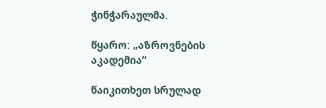ჭინჭარაულმა.

წყარო: „აზროვნების აკადემია“

წაიკითხეთ სრულად